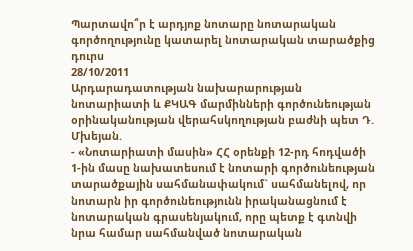Պարտավո՞ր է արդյոք նոտարը նոտարական գործողությունը կատարել նոտարական տարածքից դուրս
28/10/2011
Արդարադատության նախարարության նոտարիատի և ՔԿԱԳ մարմինների գործունեության օրինականության վերահսկողության բաժնի պետ Դ. Մխեյան.
- «Նոտարիատի մասին» ՀՀ օրենքի 12-րդ հոդվածի 1-ին մասը նախատեսում է նոտարի գործունեության տարածքային սահմանափակում` սահմանելով, որ նոտարն իր գործունեությունն իրականացնում է նոտարական գրասենյակում, որը պետք է գտնվի նրա համար սահմանված նոտարական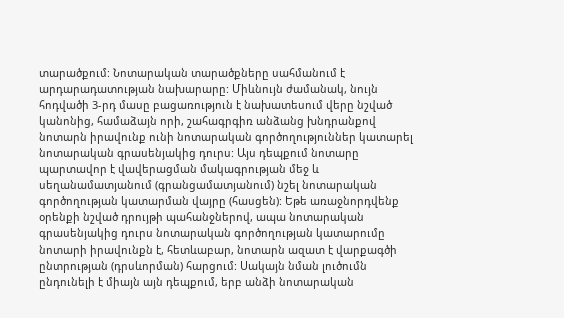տարածքում: Նոտարական տարածքները սահմանում է արդարադատության նախարարը: Միևնույն ժամանակ, նույն հոդվածի 3-րդ մասը բացառություն է նախատեսում վերը նշված կանոնից, համաձայն որի, շահագրգիռ անձանց խնդրանքով նոտարն իրավունք ունի նոտարական գործողություններ կատարել նոտարական գրասենյակից դուրս: Այս դեպքում նոտարը պարտավոր է վավերացման մակագրության մեջ և սեղանամատյանում (գրանցամատյանում) նշել նոտարական գործողության կատարման վայրը (հասցեն): Եթե առաջնորդվենք օրենքի նշված դրույթի պահանջներով, ապա նոտարական գրասենյակից դուրս նոտարական գործողության կատարումը նոտարի իրավունքն է, հետևաբար, նոտարն ազատ է վարքագծի ընտրության (դրսևորման) հարցում: Սակայն նման լուծումն ընդունելի է միայն այն դեպքում, երբ անձի նոտարական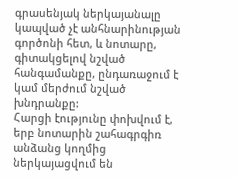գրասենյակ ներկայանալը կապված չէ անհնարինության գործոնի հետ, և նոտարը, գիտակցելով նշված հանգամանքը, ընդառաջում է կամ մերժում նշված խնդրանքը:
Հարցի էությունը փոխվում է, երբ նոտարին շահագրգիռ անձանց կողմից ներկայացվում են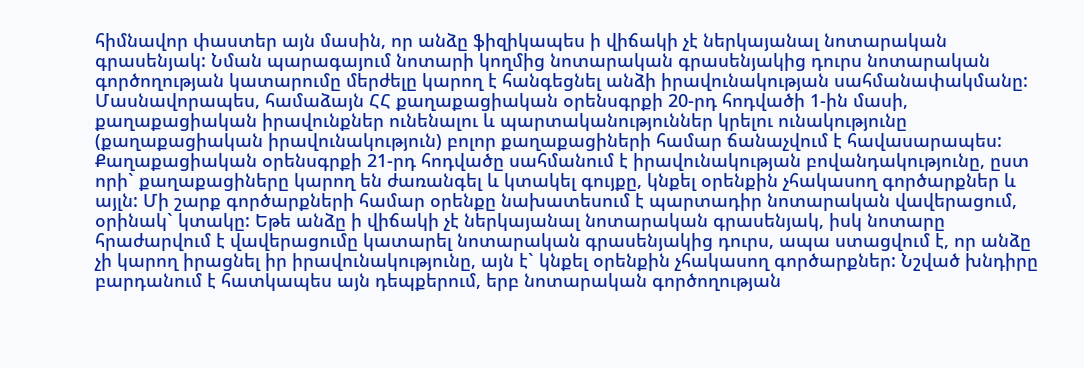հիմնավոր փաստեր այն մասին, որ անձը ֆիզիկապես ի վիճակի չէ ներկայանալ նոտարական գրասենյակ: Նման պարագայում նոտարի կողմից նոտարական գրասենյակից դուրս նոտարական գործողության կատարումը մերժելը կարող է հանգեցնել անձի իրավունակության սահմանափակմանը: Մասնավորապես, համաձայն ՀՀ քաղաքացիական օրենսգրքի 20-րդ հոդվածի 1-ին մասի, քաղաքացիական իրավունքներ ունենալու և պարտականություններ կրելու ունակությունը (քաղաքացիական իրավունակություն) բոլոր քաղաքացիների համար ճանաչվում է հավասարապես: Քաղաքացիական օրենսգրքի 21-րդ հոդվածը սահմանում է իրավունակության բովանդակությունը, ըստ որի` քաղաքացիները կարող են ժառանգել և կտակել գույքը, կնքել օրենքին չհակասող գործարքներ և այլն: Մի շարք գործարքների համար օրենքը նախատեսում է պարտադիր նոտարական վավերացում, օրինակ` կտակը: Եթե անձը ի վիճակի չէ ներկայանալ նոտարական գրասենյակ, իսկ նոտարը հրաժարվում է վավերացումը կատարել նոտարական գրասենյակից դուրս, ապա ստացվում է, որ անձը չի կարող իրացնել իր իրավունակությունը, այն է` կնքել օրենքին չհակասող գործարքներ: Նշված խնդիրը բարդանում է հատկապես այն դեպքերում, երբ նոտարական գործողության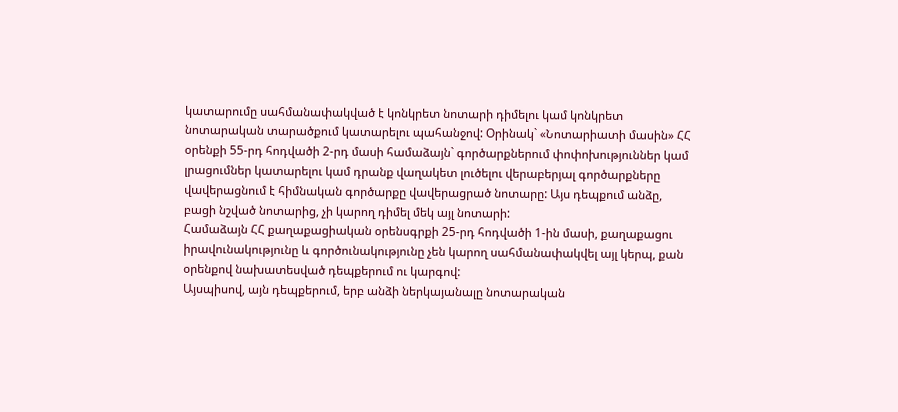կատարումը սահմանափակված է կոնկրետ նոտարի դիմելու կամ կոնկրետ նոտարական տարածքում կատարելու պահանջով: Օրինակ` «Նոտարիատի մասին» ՀՀ օրենքի 55-րդ հոդվածի 2-րդ մասի համաձայն` գործարքներում փոփոխություններ կամ լրացումներ կատարելու կամ դրանք վաղակետ լուծելու վերաբերյալ գործարքները վավերացնում է հիմնական գործարքը վավերացրած նոտարը: Այս դեպքում անձը, բացի նշված նոտարից, չի կարող դիմել մեկ այլ նոտարի:
Համաձայն ՀՀ քաղաքացիական օրենսգրքի 25-րդ հոդվածի 1-ին մասի, քաղաքացու իրավունակությունը և գործունակությունը չեն կարող սահմանափակվել այլ կերպ, քան օրենքով նախատեսված դեպքերում ու կարգով:
Այսպիսով, այն դեպքերում, երբ անձի ներկայանալը նոտարական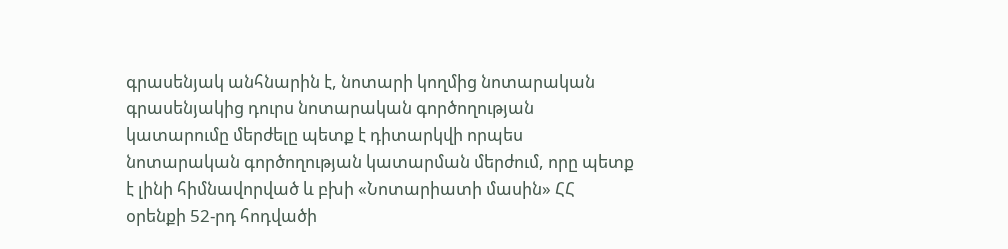գրասենյակ անհնարին է, նոտարի կողմից նոտարական գրասենյակից դուրս նոտարական գործողության կատարումը մերժելը պետք է դիտարկվի որպես նոտարական գործողության կատարման մերժում, որը պետք է լինի հիմնավորված և բխի «Նոտարիատի մասին» ՀՀ օրենքի 52-րդ հոդվածի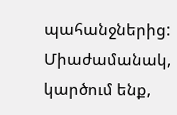պահանջներից: Միաժամանակ, կարծում ենք,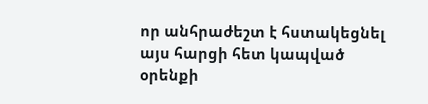որ անհրաժեշտ է հստակեցնել այս հարցի հետ կապված օրենքի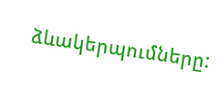ձևակերպումները: